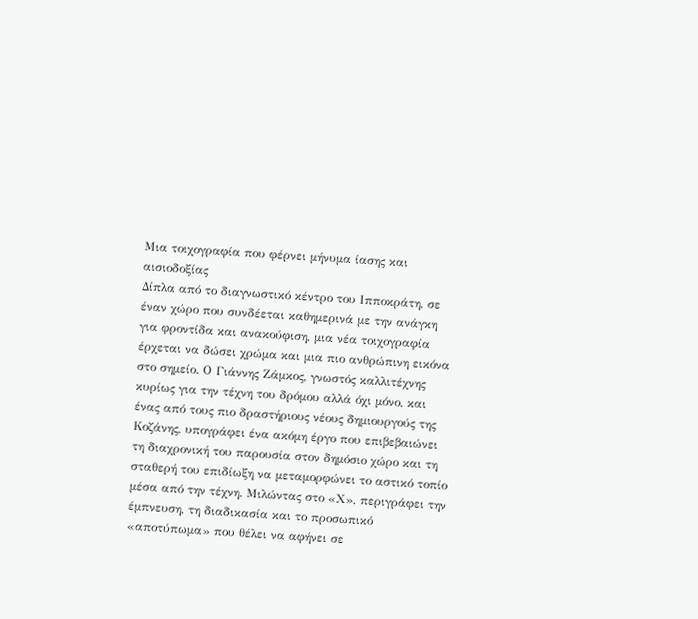Μια τοιχογραφία που φέρνει μήνυμα ίασης και αισιοδοξίας
Δίπλα από το διαγνωστικό κέντρο του Ιπποκράτη, σε έναν χώρο που συνδέεται καθημερινά με την ανάγκη για φροντίδα και ανακούφιση, μια νέα τοιχογραφία έρχεται να δώσει χρώμα και μια πιο ανθρώπινη εικόνα στο σημείο. Ο Γιάννης Ζάμκος, γνωστός καλλιτέχνης κυρίως για την τέχνη του δρόμου αλλά όχι μόνο, και ένας από τους πιο δραστήριους νέους δημιουργούς της Κοζάνης, υπογράφει ένα ακόμη έργο που επιβεβαιώνει τη διαχρονική του παρουσία στον δημόσιο χώρο και τη σταθερή του επιδίωξη να μεταμορφώνει το αστικό τοπίο μέσα από την τέχνη. Μιλώντας στο «Χ», περιγράφει την έμπνευση, τη διαδικασία και το προσωπικό «αποτύπωμα» που θέλει να αφήνει σε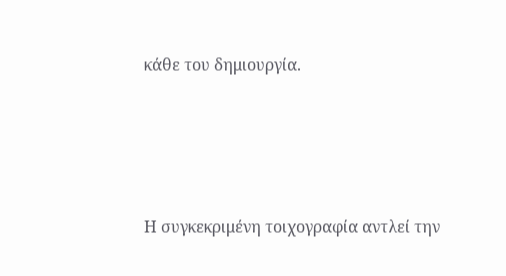κάθε του δημιουργία.





Η συγκεκριμένη τοιχογραφία αντλεί την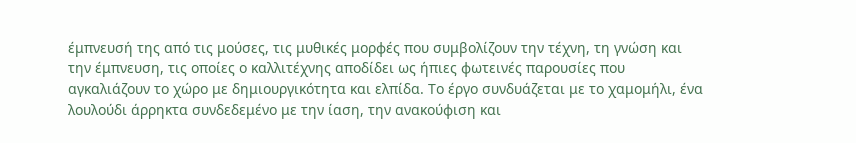έμπνευσή της από τις μούσες, τις μυθικές μορφές που συμβολίζουν την τέχνη, τη γνώση και την έμπνευση, τις οποίες ο καλλιτέχνης αποδίδει ως ήπιες φωτεινές παρουσίες που αγκαλιάζουν το χώρο με δημιουργικότητα και ελπίδα. Το έργο συνδυάζεται με το χαμομήλι, ένα λουλούδι άρρηκτα συνδεδεμένο με την ίαση, την ανακούφιση και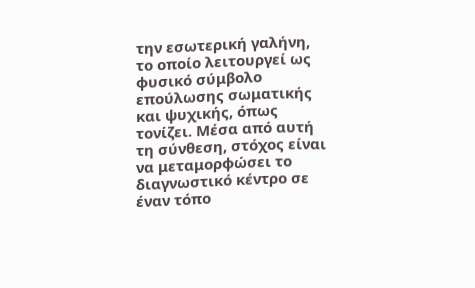την εσωτερική γαλήνη, το οποίο λειτουργεί ως φυσικό σύμβολο επούλωσης σωματικής και ψυχικής, όπως τονίζει. Μέσα από αυτή τη σύνθεση, στόχος είναι να μεταμορφώσει το διαγνωστικό κέντρο σε έναν τόπο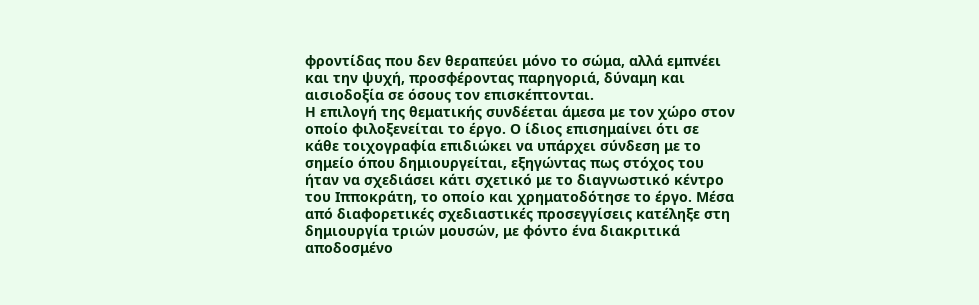φροντίδας που δεν θεραπεύει μόνο το σώμα, αλλά εμπνέει και την ψυχή, προσφέροντας παρηγοριά, δύναμη και αισιοδοξία σε όσους τον επισκέπτονται.
Η επιλογή της θεματικής συνδέεται άμεσα με τον χώρο στον οποίο φιλοξενείται το έργο. Ο ίδιος επισημαίνει ότι σε κάθε τοιχογραφία επιδιώκει να υπάρχει σύνδεση με το σημείο όπου δημιουργείται, εξηγώντας πως στόχος του ήταν να σχεδιάσει κάτι σχετικό με το διαγνωστικό κέντρο του Ιπποκράτη, το οποίο και χρηματοδότησε το έργο. Μέσα από διαφορετικές σχεδιαστικές προσεγγίσεις κατέληξε στη δημιουργία τριών μουσών, με φόντο ένα διακριτικά αποδοσμένο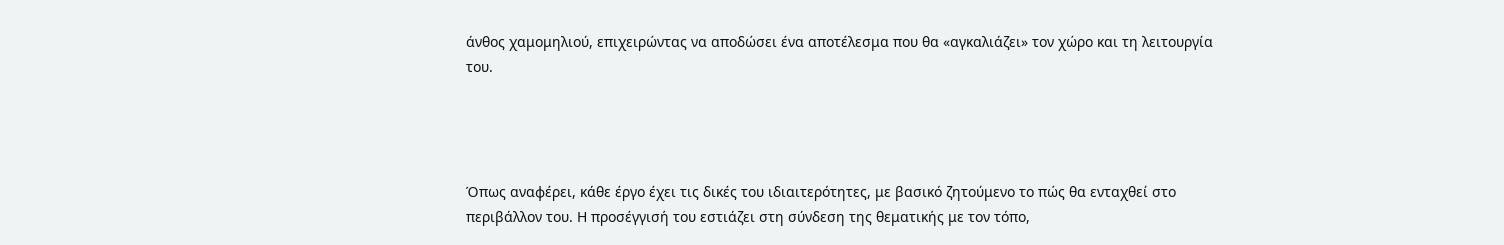άνθος χαμομηλιού, επιχειρώντας να αποδώσει ένα αποτέλεσμα που θα «αγκαλιάζει» τον χώρο και τη λειτουργία του.




Όπως αναφέρει, κάθε έργο έχει τις δικές του ιδιαιτερότητες, με βασικό ζητούμενο το πώς θα ενταχθεί στο περιβάλλον του. Η προσέγγισή του εστιάζει στη σύνδεση της θεματικής με τον τόπο,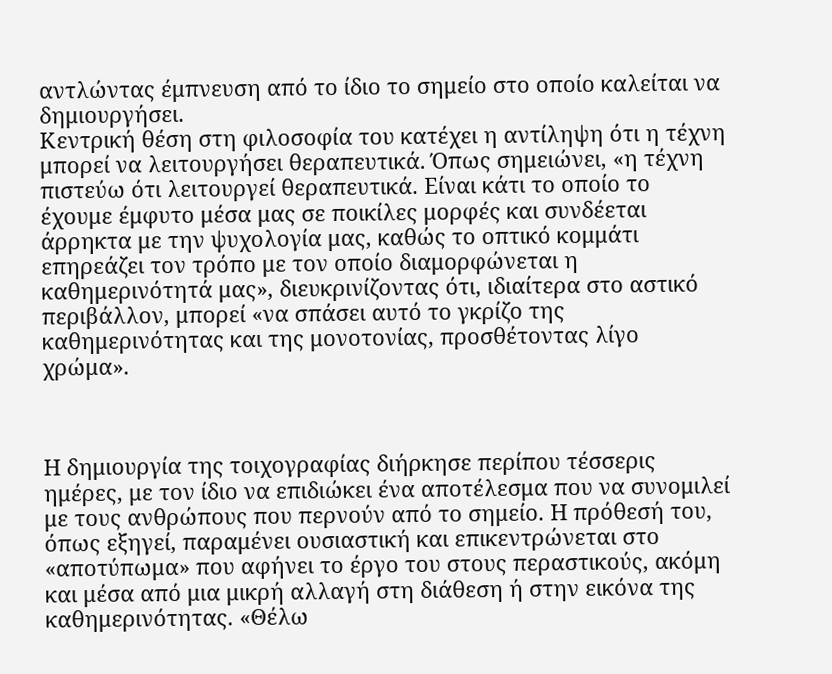αντλώντας έμπνευση από το ίδιο το σημείο στο οποίο καλείται να δημιουργήσει.
Κεντρική θέση στη φιλοσοφία του κατέχει η αντίληψη ότι η τέχνη μπορεί να λειτουργήσει θεραπευτικά. Όπως σημειώνει, «η τέχνη πιστεύω ότι λειτουργεί θεραπευτικά. Είναι κάτι το οποίο το έχουμε έμφυτο μέσα μας σε ποικίλες μορφές και συνδέεται άρρηκτα με την ψυχολογία μας, καθώς το οπτικό κομμάτι επηρεάζει τον τρόπο με τον οποίο διαμορφώνεται η καθημερινότητά μας», διευκρινίζοντας ότι, ιδιαίτερα στο αστικό περιβάλλον, μπορεί «να σπάσει αυτό το γκρίζο της καθημερινότητας και της μονοτονίας, προσθέτοντας λίγο χρώμα».



Η δημιουργία της τοιχογραφίας διήρκησε περίπου τέσσερις ημέρες, με τον ίδιο να επιδιώκει ένα αποτέλεσμα που να συνομιλεί με τους ανθρώπους που περνούν από το σημείο. Η πρόθεσή του, όπως εξηγεί, παραμένει ουσιαστική και επικεντρώνεται στο «αποτύπωμα» που αφήνει το έργο του στους περαστικούς, ακόμη και μέσα από μια μικρή αλλαγή στη διάθεση ή στην εικόνα της καθημερινότητας. «Θέλω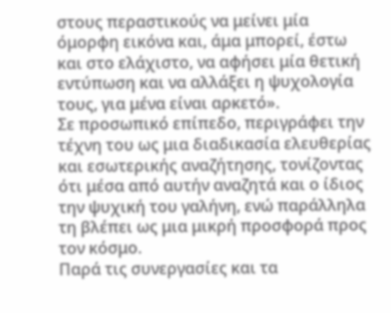στους περαστικούς να μείνει μία όμορφη εικόνα και, άμα μπορεί, έστω και στο ελάχιστο, να αφήσει μία θετική εντύπωση και να αλλάξει η ψυχολογία τους, για μένα είναι αρκετό».
Σε προσωπικό επίπεδο, περιγράφει την τέχνη του ως μια διαδικασία ελευθερίας και εσωτερικής αναζήτησης, τονίζοντας ότι μέσα από αυτήν αναζητά και ο ίδιος την ψυχική του γαλήνη, ενώ παράλληλα τη βλέπει ως μια μικρή προσφορά προς τον κόσμο.
Παρά τις συνεργασίες και τα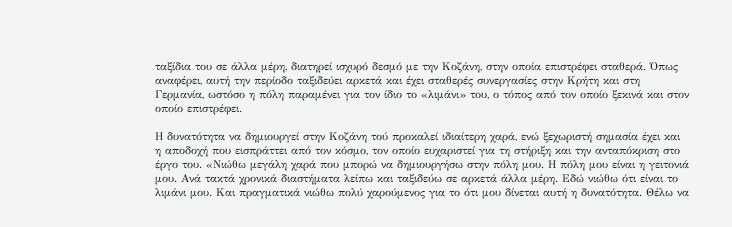ταξίδια του σε άλλα μέρη, διατηρεί ισχυρό δεσμό με την Κοζάνη, στην οποία επιστρέφει σταθερά. Όπως αναφέρει, αυτή την περίοδο ταξιδεύει αρκετά και έχει σταθερές συνεργασίες στην Κρήτη και στη Γερμανία, ωστόσο η πόλη παραμένει για τον ίδιο το «λιμάνι» του, ο τόπος από τον οποίο ξεκινά και στον οποίο επιστρέφει.

Η δυνατότητα να δημιουργεί στην Κοζάνη τού προκαλεί ιδιαίτερη χαρά, ενώ ξεχωριστή σημασία έχει και η αποδοχή που εισπράττει από τον κόσμο, τον οποίο ευχαριστεί για τη στήριξη και την ανταπόκριση στο έργο του. «Νιώθω μεγάλη χαρά που μπορώ να δημιουργήσω στην πόλη μου. Η πόλη μου είναι η γειτονιά μου. Ανά τακτά χρονικά διαστήματα λείπω και ταξιδεύω σε αρκετά άλλα μέρη. Εδώ νιώθω ότι είναι το λιμάνι μου. Και πραγματικά νιώθω πολύ χαρούμενος για το ότι μου δίνεται αυτή η δυνατότητα. Θέλω να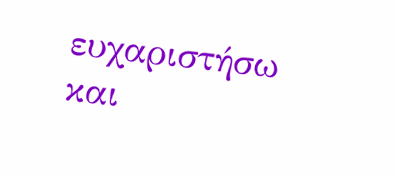ευχαριστήσω και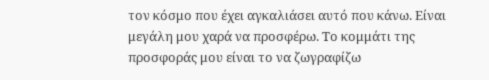τον κόσμο που έχει αγκαλιάσει αυτό που κάνω. Είναι μεγάλη μου χαρά να προσφέρω. Το κομμάτι της προσφοράς μου είναι το να ζωγραφίζω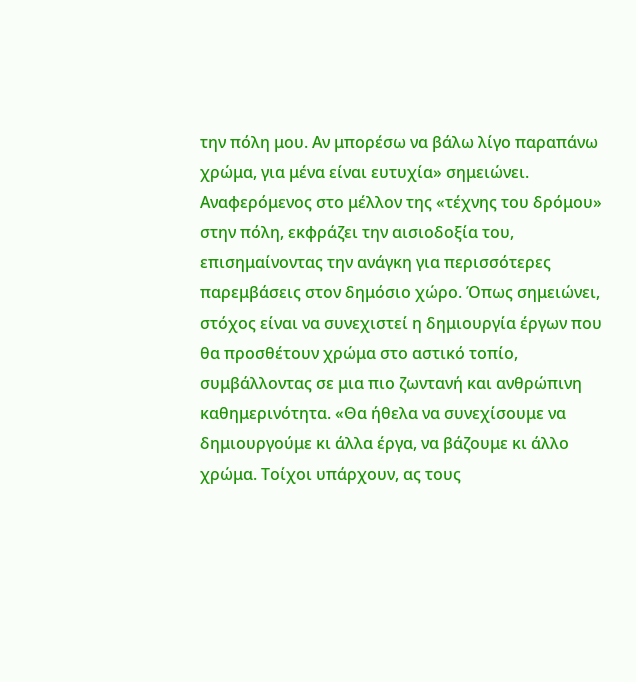την πόλη μου. Αν μπορέσω να βάλω λίγο παραπάνω χρώμα, για μένα είναι ευτυχία» σημειώνει.
Αναφερόμενος στο μέλλον της «τέχνης του δρόμου» στην πόλη, εκφράζει την αισιοδοξία του, επισημαίνοντας την ανάγκη για περισσότερες παρεμβάσεις στον δημόσιο χώρο. Όπως σημειώνει, στόχος είναι να συνεχιστεί η δημιουργία έργων που θα προσθέτουν χρώμα στο αστικό τοπίο, συμβάλλοντας σε μια πιο ζωντανή και ανθρώπινη καθημερινότητα. «Θα ήθελα να συνεχίσουμε να δημιουργούμε κι άλλα έργα, να βάζουμε κι άλλο χρώμα. Τοίχοι υπάρχουν, ας τους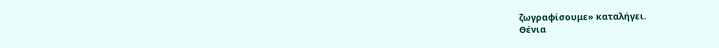ζωγραφίσουμε» καταλήγει.
Θένια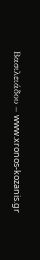Βασιλειάδου – www.xronos-kozanis.gr